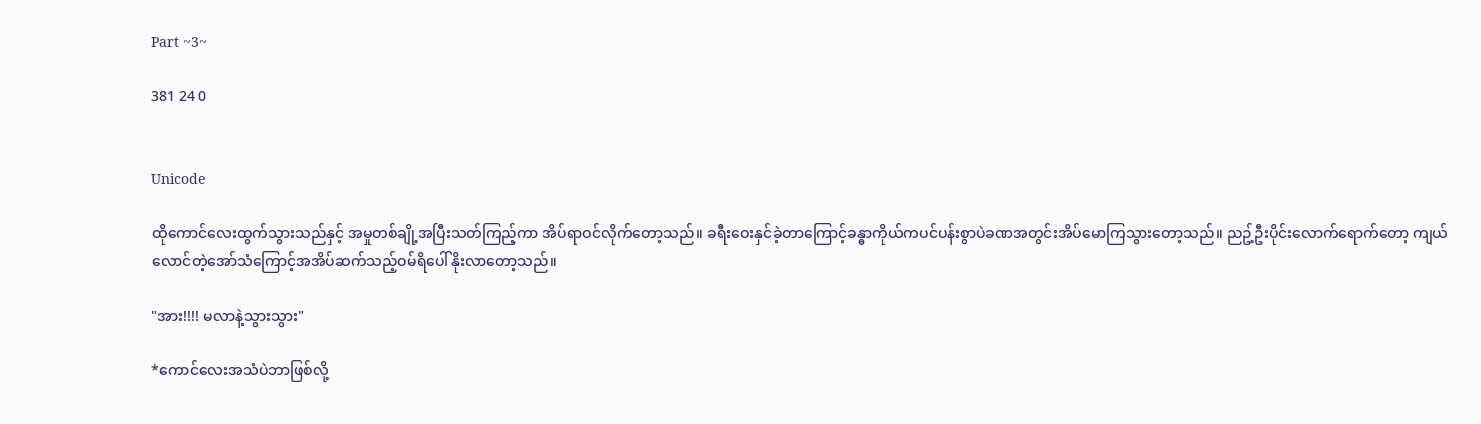Part ~3~

381 24 0


Unicode

ထိုကောင်လေးထွက်သွားသည်နှင့် အမှုတစ်ချို့အပြီးသတ်ကြည့်ကာ အိပ်ရာဝင်လိုက်တော့သည်။ ခရီးဝေးနှင်ခဲ့တာကြောင့်ခန္ဓာကိုယ်ကပင်ပန်းစွာပဲခဏအတွင်းအိပ်မောကြသွားတော့သည်။ ညဥ့်ဦးပိုင်းလောက်ရောက်တော့ ကျယ်လောင်တဲ့အော်သံကြောင့်အအိပ်ဆက်သည့်ဝမ်ရိပေါ်နိုးလာတော့သည်။

"အား!!!! မလာနဲ့သွားသွား"

*ကောင်လေးအသံပဲဘာဖြစ်လို့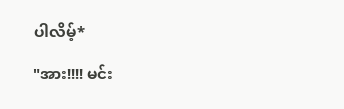ပါလိမ့်*

"အား!!!! မင်း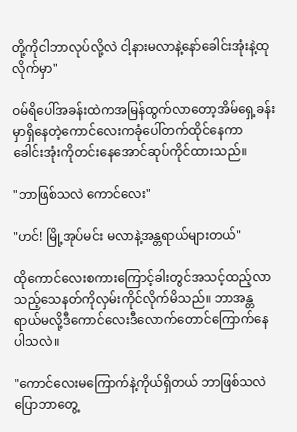တို့ကိုငါဘာလုပ်လို့လဲ ငါ့နားမလာနဲ့နော်ခေါင်းအုံးနဲ့ထုလိုက်မှာ"

ဝမ်ရိပေါ်အခန်းထဲကအမြန်ထွက်လာတော့အိမ်ရှေ့ခန်းမှာရှိနေတဲ့ကောင်လေးကခုံပေါ်တက်ထိုင်နေကာ ခေါင်းအုံးကိုတင်းနေအောင်ဆုပ်ကိုင်ထားသည်။

"ဘာဖြစ်သလဲ ကောင်လေး"

"ဟင်! မြို့အုပ်မင်း မလာနဲ့အန္တရာယ်များတယ်"

ထိုကောင်လေးစကားကြောင့်ခါးတွင်အသင့်ထည့်လာသည့်သေနတ်ကိုလှမ်းကိုင်လိုက်မိသည်။ ဘာအန္တရာယ်မလို့ဒီကောင်လေးဒီလောက်တောင်ကြောက်နေပါသလဲ။

"ကောင်လေးမကြောက်နဲ့ကိုယ်ရှိတယ် ဘာဖြစ်သလဲပြောဘာတွေ့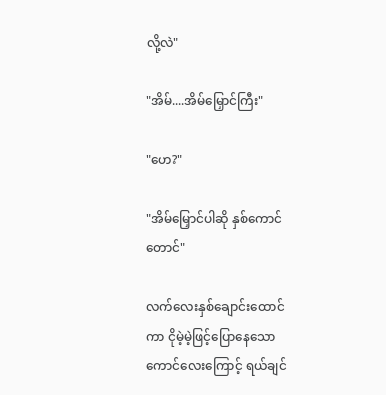လို့လဲ"

"အိမ်....အိမ်မြှောင်ကြီး"

"ဟေ?"

"အိမ်မြှောင်ပါဆို နှစ်ကောင်တောင်"

လက်လေးနှစ်ချောင်းထောင်ကာ ငိုမဲ့မဲ့ဖြင့်ပြောနေသောကောင်လေးကြောင့် ရယ်ချင်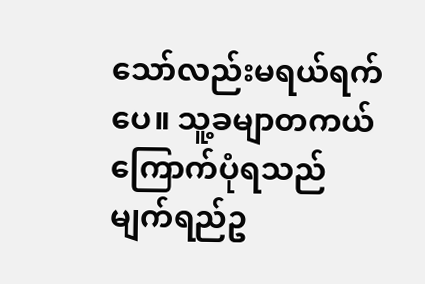သော်လည်းမရယ်ရက်ပေ။ သူ့ခမျာတကယ်ကြောက်ပုံရသည် မျက်ရည်ဥ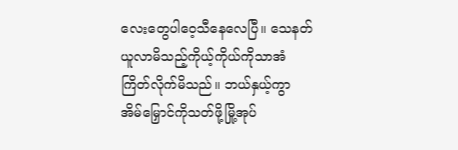လေးတွေပါဝေ့သီနေလေပြီ။ သေနတ်ယူလာမိသည့်ကိုယ့်ကိုယ်ကိုသာအံကြိတ်လိုက်မိသည်။ ဘယ်နှယ့်ကွာ အိမ်မြှောင်ကိုသတ်ဖို့မြို့အုပ်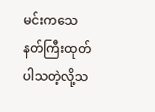မင်းကသေနတ်ကြီးထုတ်ပါသတဲ့လို့သ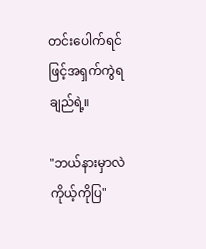တင်းပေါက်ရင်ဖြင့်အရှက်ကွဲရချည်ရဲ့။

"ဘယ်နားမှာလဲ ကိုယ့်ကိုပြ"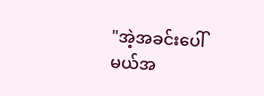"အဲ့အခင်းပေါ်မယ်အ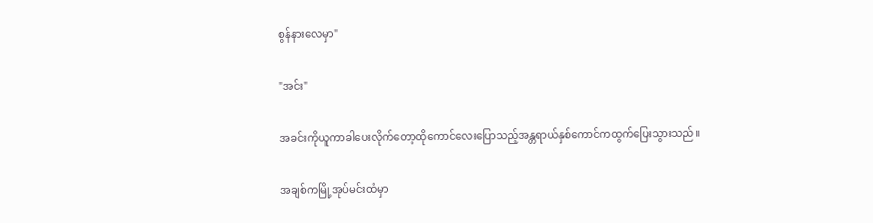စွန်နားလေမှာ"

"အင်း"

အခင်းကိုယူကာခါပေးလိုက်တော့ထိုကောင်လေးပြောသည့်အန္တရာယ်နှစ်ကောင်ကထွက်ပြေးသွားသည်။

အချစ်ကမြို့အုပ်မင်းထံမှာ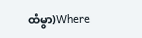ထံမွာ)Where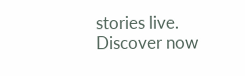stories live. Discover now